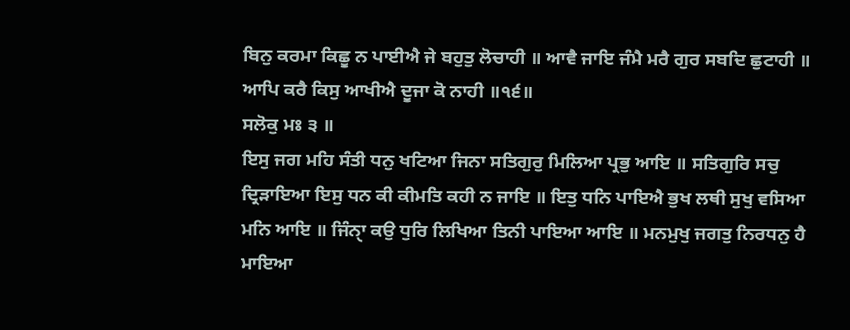ਬਿਨੁ ਕਰਮਾ ਕਿਛੂ ਨ ਪਾਈਐ ਜੇ ਬਹੁਤੁ ਲੋਚਾਹੀ ॥ ਆਵੈ ਜਾਇ ਜੰਮੈ ਮਰੈ ਗੁਰ ਸਬਦਿ ਛੁਟਾਹੀ ॥ ਆਪਿ ਕਰੈ ਕਿਸੁ ਆਖੀਐ ਦੂਜਾ ਕੋ ਨਾਹੀ ॥੧੬॥
ਸਲੋਕੁ ਮਃ ੩ ॥
ਇਸੁ ਜਗ ਮਹਿ ਸੰਤੀ ਧਨੁ ਖਟਿਆ ਜਿਨਾ ਸਤਿਗੁਰੁ ਮਿਲਿਆ ਪ੍ਰਭੁ ਆਇ ॥ ਸਤਿਗੁਰਿ ਸਚੁ ਦ੍ਰਿੜਾਇਆ ਇਸੁ ਧਨ ਕੀ ਕੀਮਤਿ ਕਹੀ ਨ ਜਾਇ ॥ ਇਤੁ ਧਨਿ ਪਾਇਐ ਭੁਖ ਲਥੀ ਸੁਖੁ ਵਸਿਆ ਮਨਿ ਆਇ ॥ ਜਿੰਨੑਾ ਕਉ ਧੁਰਿ ਲਿਖਿਆ ਤਿਨੀ ਪਾਇਆ ਆਇ ॥ ਮਨਮੁਖੁ ਜਗਤੁ ਨਿਰਧਨੁ ਹੈ ਮਾਇਆ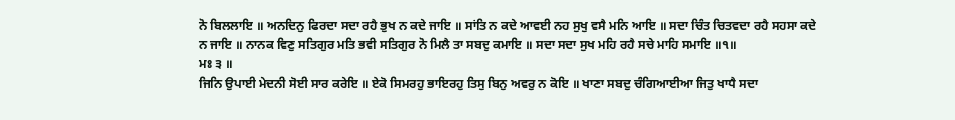ਨੋ ਬਿਲਲਾਇ ॥ ਅਨਦਿਨੁ ਫਿਰਦਾ ਸਦਾ ਰਹੈ ਭੁਖ ਨ ਕਦੇ ਜਾਇ ॥ ਸਾਂਤਿ ਨ ਕਦੇ ਆਵਈ ਨਹ ਸੁਖੁ ਵਸੈ ਮਨਿ ਆਇ ॥ ਸਦਾ ਚਿੰਤ ਚਿਤਵਦਾ ਰਹੈ ਸਹਸਾ ਕਦੇ ਨ ਜਾਇ ॥ ਨਾਨਕ ਵਿਣੁ ਸਤਿਗੁਰ ਮਤਿ ਭਵੀ ਸਤਿਗੁਰ ਨੋ ਮਿਲੈ ਤਾ ਸਬਦੁ ਕਮਾਇ ॥ ਸਦਾ ਸਦਾ ਸੁਖ ਮਹਿ ਰਹੈ ਸਚੇ ਮਾਹਿ ਸਮਾਇ ॥੧॥
ਮਃ ੩ ॥
ਜਿਨਿ ਉਪਾਈ ਮੇਦਨੀ ਸੋਈ ਸਾਰ ਕਰੇਇ ॥ ਏਕੋ ਸਿਮਰਹੁ ਭਾਇਰਹੁ ਤਿਸੁ ਬਿਨੁ ਅਵਰੁ ਨ ਕੋਇ ॥ ਖਾਣਾ ਸਬਦੁ ਚੰਗਿਆਈਆ ਜਿਤੁ ਖਾਧੈ ਸਦਾ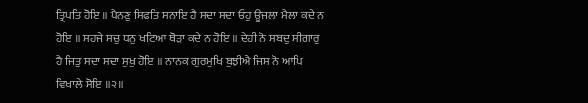ਤ੍ਰਿਪਤਿ ਹੋਇ ॥ ਪੈਨਣੁ ਸਿਫਤਿ ਸਨਾਇ ਹੈ ਸਦਾ ਸਦਾ ਓਹੁ ਊਜਲਾ ਮੈਲਾ ਕਦੇ ਨ ਹੋਇ ॥ ਸਹਜੇ ਸਚੁ ਧਨੁ ਖਟਿਆ ਥੋੜਾ ਕਦੇ ਨ ਹੋਇ ॥ ਦੇਹੀ ਨੋ ਸਬਦੁ ਸੀਗਾਰੁ ਹੈ ਜਿਤੁ ਸਦਾ ਸਦਾ ਸੁਖੁ ਹੋਇ ॥ ਨਾਨਕ ਗੁਰਮੁਖਿ ਬੁਝੀਐ ਜਿਸ ਨੋ ਆਪਿ ਵਿਖਾਲੇ ਸੋਇ ॥੨॥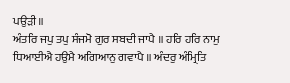ਪਉੜੀ ॥
ਅੰਤਰਿ ਜਪੁ ਤਪੁ ਸੰਜਮੋ ਗੁਰ ਸਬਦੀ ਜਾਪੈ ॥ ਹਰਿ ਹਰਿ ਨਾਮੁ ਧਿਆਈਐ ਹਉਮੈ ਅਗਿਆਨੁ ਗਵਾਪੈ ॥ ਅੰਦਰੁ ਅੰਮ੍ਰਿਤਿ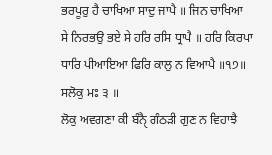ਭਰਪੂਰੁ ਹੈ ਚਾਖਿਆ ਸਾਦੁ ਜਾਪੈ ॥ ਜਿਨ ਚਾਖਿਆ ਸੇ ਨਿਰਭਉ ਭਏ ਸੇ ਹਰਿ ਰਸਿ ਧ੍ਰਾਪੈ ॥ ਹਰਿ ਕਿਰਪਾ ਧਾਰਿ ਪੀਆਇਆ ਫਿਰਿ ਕਾਲੁ ਨ ਵਿਆਪੈ ॥੧੭॥
ਸਲੋਕੁ ਮਃ ੩ ॥
ਲੋਕੁ ਅਵਗਣਾ ਕੀ ਬੰਨੑੈ ਗੰਠੜੀ ਗੁਣ ਨ ਵਿਹਾਝੈ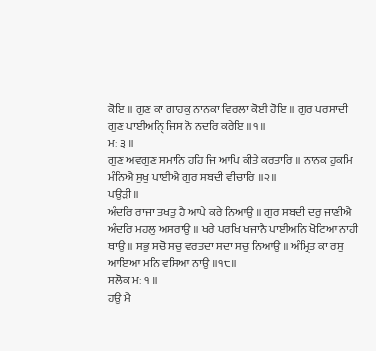ਕੋਇ ॥ ਗੁਣ ਕਾ ਗਾਹਕੁ ਨਾਨਕਾ ਵਿਰਲਾ ਕੋਈ ਹੋਇ ॥ ਗੁਰ ਪਰਸਾਦੀ ਗੁਣ ਪਾਈਅਨੑਿ ਜਿਸ ਨੋ ਨਦਰਿ ਕਰੇਇ ॥੧॥
ਮਃ ੩ ॥
ਗੁਣ ਅਵਗੁਣ ਸਮਾਨਿ ਹਹਿ ਜਿ ਆਪਿ ਕੀਤੇ ਕਰਤਾਰਿ ॥ ਨਾਨਕ ਹੁਕਮਿ ਮੰਨਿਐ ਸੁਖੁ ਪਾਈਐ ਗੁਰ ਸਬਦੀ ਵੀਚਾਰਿ ॥੨॥
ਪਉੜੀ ॥
ਅੰਦਰਿ ਰਾਜਾ ਤਖਤੁ ਹੈ ਆਪੇ ਕਰੇ ਨਿਆਉ ॥ ਗੁਰ ਸਬਦੀ ਦਰੁ ਜਾਣੀਐ ਅੰਦਰਿ ਮਹਲੁ ਅਸਰਾਉ ॥ ਖਰੇ ਪਰਖਿ ਖਜਾਨੈ ਪਾਈਅਨਿ ਖੋਟਿਆ ਨਾਹੀ ਥਾਉ ॥ ਸਭੁ ਸਚੋ ਸਚੁ ਵਰਤਦਾ ਸਦਾ ਸਚੁ ਨਿਆਉ ॥ ਅੰਮ੍ਰਿਤ ਕਾ ਰਸੁ ਆਇਆ ਮਨਿ ਵਸਿਆ ਨਾਉ ॥੧੮॥
ਸਲੋਕ ਮਃ ੧ ॥
ਹਉ ਮੈ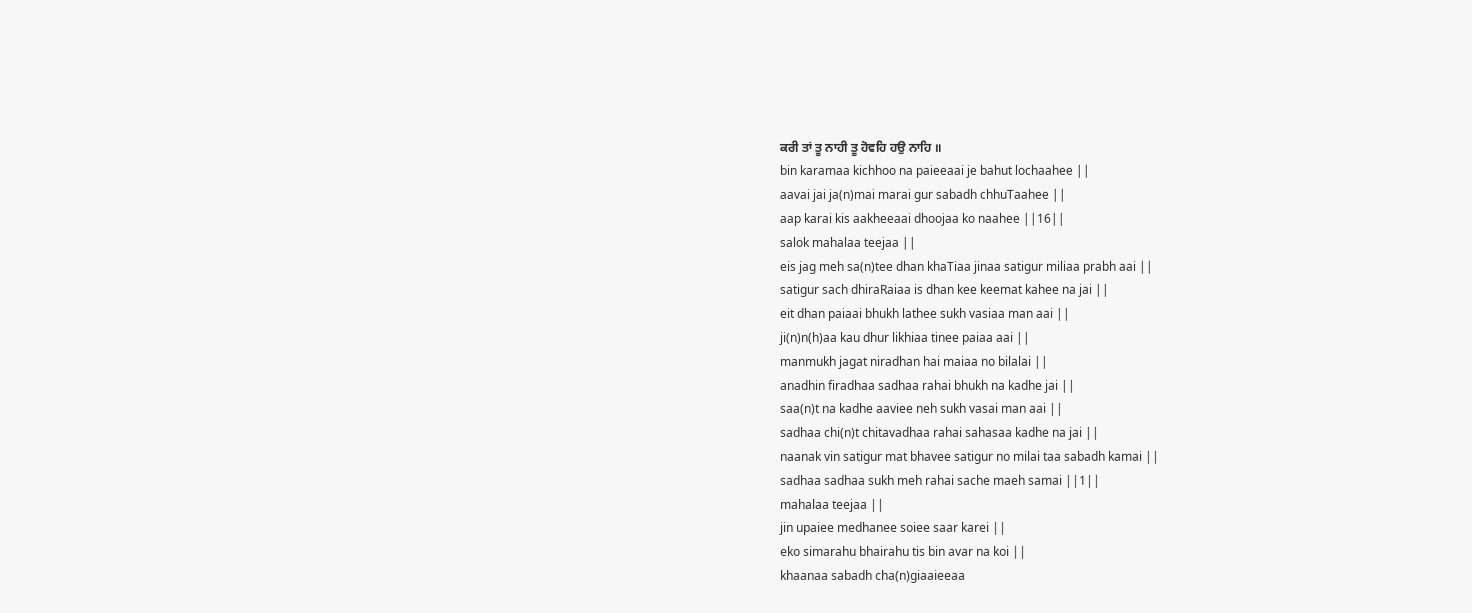ਕਰੀ ਤਾਂ ਤੂ ਨਾਹੀ ਤੂ ਹੋਵਹਿ ਹਉ ਨਾਹਿ ॥
bin karamaa kichhoo na paieeaai je bahut lochaahee ||
aavai jai ja(n)mai marai gur sabadh chhuTaahee ||
aap karai kis aakheeaai dhoojaa ko naahee ||16||
salok mahalaa teejaa ||
eis jag meh sa(n)tee dhan khaTiaa jinaa satigur miliaa prabh aai ||
satigur sach dhiraRaiaa is dhan kee keemat kahee na jai ||
eit dhan paiaai bhukh lathee sukh vasiaa man aai ||
ji(n)n(h)aa kau dhur likhiaa tinee paiaa aai ||
manmukh jagat niradhan hai maiaa no bilalai ||
anadhin firadhaa sadhaa rahai bhukh na kadhe jai ||
saa(n)t na kadhe aaviee neh sukh vasai man aai ||
sadhaa chi(n)t chitavadhaa rahai sahasaa kadhe na jai ||
naanak vin satigur mat bhavee satigur no milai taa sabadh kamai ||
sadhaa sadhaa sukh meh rahai sache maeh samai ||1||
mahalaa teejaa ||
jin upaiee medhanee soiee saar karei ||
eko simarahu bhairahu tis bin avar na koi ||
khaanaa sabadh cha(n)giaaieeaa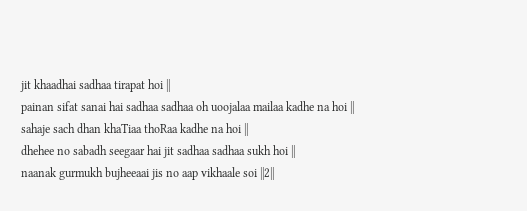jit khaadhai sadhaa tirapat hoi ||
painan sifat sanai hai sadhaa sadhaa oh uoojalaa mailaa kadhe na hoi ||
sahaje sach dhan khaTiaa thoRaa kadhe na hoi ||
dhehee no sabadh seegaar hai jit sadhaa sadhaa sukh hoi ||
naanak gurmukh bujheeaai jis no aap vikhaale soi ||2||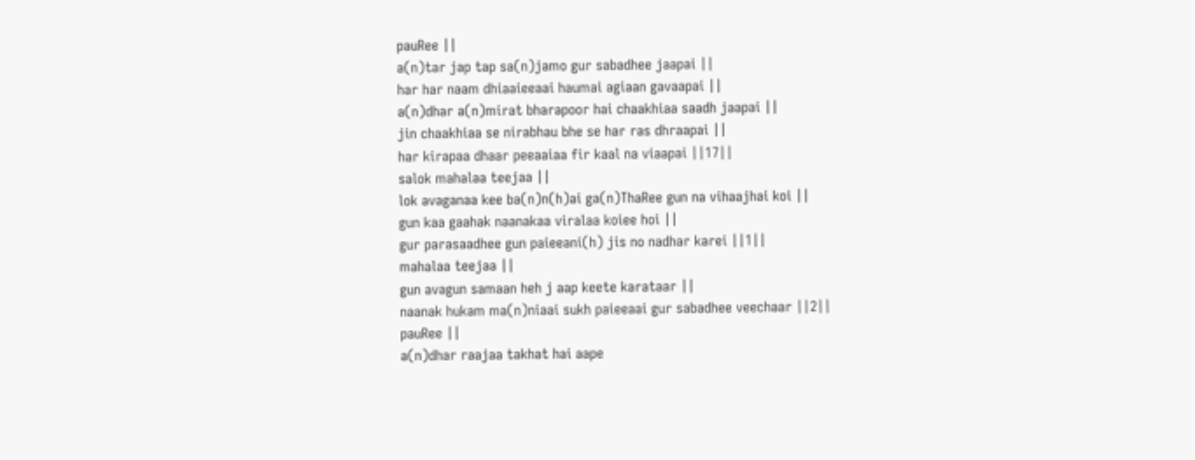pauRee ||
a(n)tar jap tap sa(n)jamo gur sabadhee jaapai ||
har har naam dhiaaieeaai haumai agiaan gavaapai ||
a(n)dhar a(n)mirat bharapoor hai chaakhiaa saadh jaapai ||
jin chaakhiaa se nirabhau bhe se har ras dhraapai ||
har kirapaa dhaar peeaaiaa fir kaal na viaapai ||17||
salok mahalaa teejaa ||
lok avaganaa kee ba(n)n(h)ai ga(n)ThaRee gun na vihaajhai koi ||
gun kaa gaahak naanakaa viralaa koiee hoi ||
gur parasaadhee gun paieeani(h) jis no nadhar karei ||1||
mahalaa teejaa ||
gun avagun samaan heh j aap keete karataar ||
naanak hukam ma(n)niaai sukh paieeaai gur sabadhee veechaar ||2||
pauRee ||
a(n)dhar raajaa takhat hai aape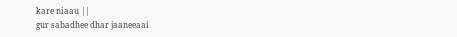kare niaau ||
gur sabadhee dhar jaaneeaai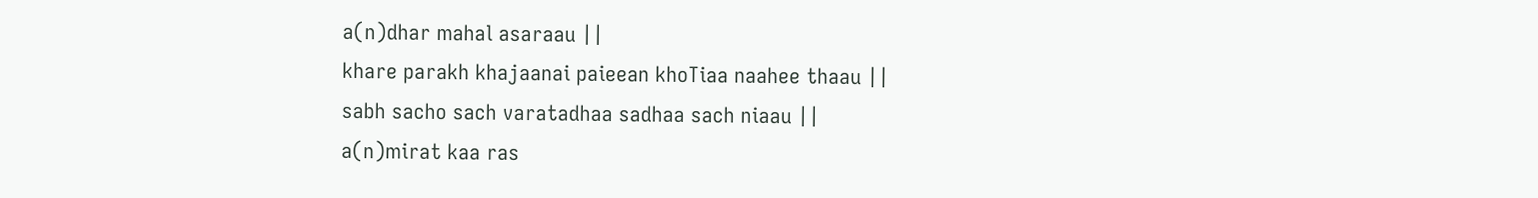a(n)dhar mahal asaraau ||
khare parakh khajaanai paieean khoTiaa naahee thaau ||
sabh sacho sach varatadhaa sadhaa sach niaau ||
a(n)mirat kaa ras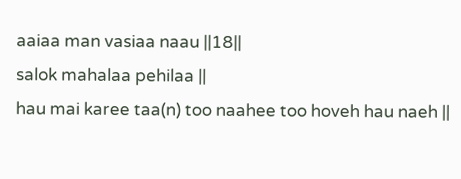aaiaa man vasiaa naau ||18||
salok mahalaa pehilaa ||
hau mai karee taa(n) too naahee too hoveh hau naeh ||